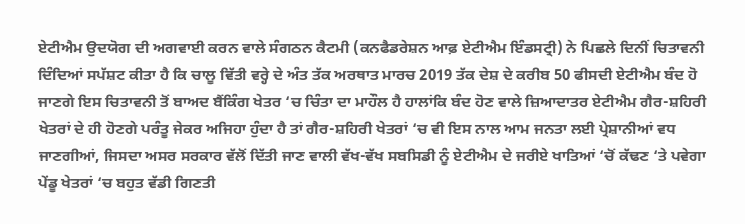ਏਟੀਐਮ ਉਦਯੋਗ ਦੀ ਅਗਵਾਈ ਕਰਨ ਵਾਲੇ ਸੰਗਠਨ ਕੈਟਮੀ (ਕਨਫੈਡਰੇਸ਼ਨ ਆਫ਼ ਏਟੀਐਮ ਇੰਡਸਟ੍ਰੀ) ਨੇ ਪਿਛਲੇ ਦਿਨੀਂ ਚਿਤਾਵਨੀ ਦਿੰਦਿਆਂ ਸਪੱਸ਼ਟ ਕੀਤਾ ਹੈ ਕਿ ਚਾਲੂ ਵਿੱਤੀ ਵਰ੍ਹੇ ਦੇ ਅੰਤ ਤੱਕ ਅਰਥਾਤ ਮਾਰਚ 2019 ਤੱਕ ਦੇਸ਼ ਦੇ ਕਰੀਬ 50 ਫੀਸਦੀ ਏਟੀਐਮ ਬੰਦ ਹੋ ਜਾਣਗੇ ਇਸ ਚਿਤਾਵਨੀ ਤੋਂ ਬਾਅਦ ਬੈਂਕਿੰਗ ਖੇਤਰ ‘ਚ ਚਿੰਤਾ ਦਾ ਮਾਹੌਲ ਹੈ ਹਾਲਾਂਕਿ ਬੰਦ ਹੋਣ ਵਾਲੇ ਜ਼ਿਆਦਾਤਰ ਏਟੀਐਮ ਗੈਰ-ਸ਼ਹਿਰੀ ਖੇਤਰਾਂ ਦੇ ਹੀ ਹੋਣਗੇ ਪਰੰਤੂ ਜੇਕਰ ਅਜਿਹਾ ਹੁੰਦਾ ਹੈ ਤਾਂ ਗੈਰ-ਸ਼ਹਿਰੀ ਖੇਤਰਾਂ ‘ਚ ਵੀ ਇਸ ਨਾਲ ਆਮ ਜਨਤਾ ਲਈ ਪ੍ਰੇਸ਼ਾਨੀਆਂ ਵਧ ਜਾਣਗੀਆਂ, ਜਿਸਦਾ ਅਸਰ ਸਰਕਾਰ ਵੱਲੋਂ ਦਿੱਤੀ ਜਾਣ ਵਾਲੀ ਵੱਖ-ਵੱਖ ਸਬਸਿਡੀ ਨੂੰ ਏਟੀਐਮ ਦੇ ਜਰੀਏ ਖਾਤਿਆਂ ‘ਚੋਂ ਕੱਢਣ ‘ਤੇ ਪਵੇਗਾ ਪੇਂਡੂ ਖੇਤਰਾਂ ‘ਚ ਬਹੁਤ ਵੱਡੀ ਗਿਣਤੀ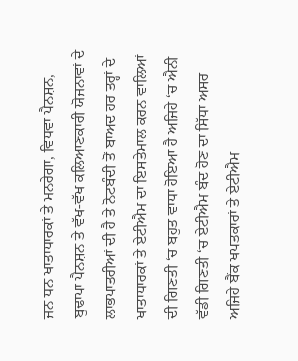ਜਨ ਧਨ ਖਾਤਾਧਾਰਕਾਂ ਤੇ ਮਨਰੇਗਾ, ਵਿਧਵਾ ਪੈਨਸ਼ਨ, ਬੁਢਾਪਾ ਪੈਨਸ਼ਨ ਤੇ ਵੱਖ-ਵੱਖ ਕਲਿਆਣਕਾਰੀ ਯੋਜਨਾਵਾਂ ਦੇ ਲਾਭਪਾਤਰੀਆਂ ਦੀ ਹੈ ਤੇ ਨੋਟਬੰਦੀ ਤੋਂ ਬਾਅਦ ਹਰ ਤਰ੍ਹਾਂ ਦੇ ਖਾਤਾਧਾਰਕਾਂ ਤੇ ਏਟੀਐਮ ਦਾ ਇਸਤੇਮਾਲ ਕਰਨ ਵਾਲਿਆਂ ਦੀ ਗਿਣਤੀ ‘ਚ ਬਹੁਤ ਵਾਧਾ ਹੋਇਆ ਹੈ ਅਜਿਹੇ ‘ਚ ਐਨੀ ਵੱਡੀ ਗਿਣਤੀ ‘ਚ ਏਟੀਐਮ ਬੰਦ ਹੋਣ ਦਾ ਸਿੱਧਾ ਅਸਰ ਅਜਿਹੇ ਬੈਂਕ ਖਪਤਕਾਰਾਂ ਤੇ ਏਟੀਐਮ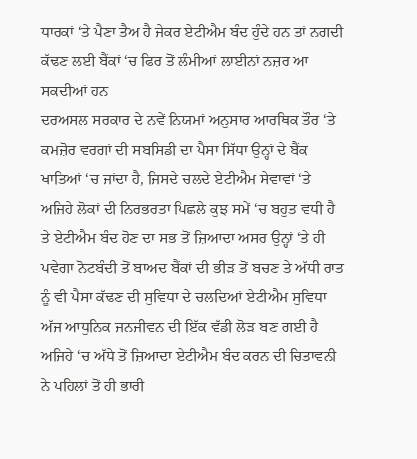ਧਾਰਕਾਂ ‘ਤੇ ਪੈਣਾ ਤੈਅ ਹੈ ਜੇਕਰ ਏਟੀਐਮ ਬੰਦ ਹੁੰਦੇ ਹਨ ਤਾਂ ਨਗਦੀ ਕੱਢਣ ਲਈ ਬੈਂਕਾਂ ‘ਚ ਫਿਰ ਤੋਂ ਲੰਮੀਆਂ ਲਾਈਨਾਂ ਨਜ਼ਰ ਆ ਸਕਦੀਆਂ ਹਨ
ਦਰਅਸਲ ਸਰਕਾਰ ਦੇ ਨਵੇਂ ਨਿਯਮਾਂ ਅਨੁਸਾਰ ਆਰਥਿਕ ਤੌਰ ‘ਤੇ ਕਮਜ਼ੋਰ ਵਰਗਾਂ ਦੀ ਸਬਸਿਡੀ ਦਾ ਪੈਸਾ ਸਿੱਧਾ ਉਨ੍ਹਾਂ ਦੇ ਬੈਂਕ ਖਾਤਿਆਂ ‘ਚ ਜਾਂਦਾ ਹੈ, ਜਿਸਦੇ ਚਲਦੇ ਏਟੀਐਮ ਸੇਵਾਵਾਂ ‘ਤੇ ਅਜਿਹੇ ਲੋਕਾਂ ਦੀ ਨਿਰਭਰਤਾ ਪਿਛਲੇ ਕੁਝ ਸਮੇਂ ‘ਚ ਬਹੁਤ ਵਧੀ ਹੈ ਤੇ ਏਟੀਐਮ ਬੰਦ ਹੋਣ ਦਾ ਸਭ ਤੋਂ ਜ਼ਿਆਦਾ ਅਸਰ ਉਨ੍ਹਾਂ ‘ਤੇ ਹੀ ਪਵੇਗਾ ਨੋਟਬੰਦੀ ਤੋਂ ਬਾਅਦ ਬੈਂਕਾਂ ਦੀ ਭੀੜ ਤੋਂ ਬਚਣ ਤੇ ਅੱਧੀ ਰਾਤ ਨੂੰ ਵੀ ਪੈਸਾ ਕੱਢਣ ਦੀ ਸੁਵਿਧਾ ਦੇ ਚਲਦਿਆਂ ਏਟੀਐਮ ਸੁਵਿਧਾ ਅੱਜ ਆਧੁਨਿਕ ਜਨਜੀਵਨ ਦੀ ਇੱਕ ਵੱਡੀ ਲੋੜ ਬਣ ਗਈ ਹੈ ਅਜਿਹੇ ‘ਚ ਅੱਧੇ ਤੋਂ ਜ਼ਿਆਦਾ ਏਟੀਐਮ ਬੰਦ ਕਰਨ ਦੀ ਚਿਤਾਵਨੀ ਨੇ ਪਹਿਲਾਂ ਤੋਂ ਹੀ ਭਾਰੀ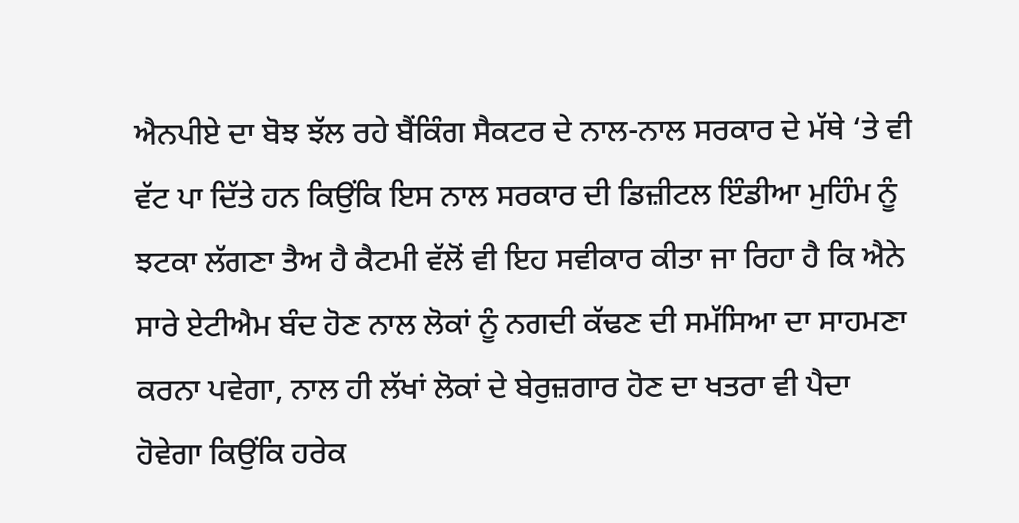ਐਨਪੀਏ ਦਾ ਬੋਝ ਝੱਲ ਰਹੇ ਬੈਂਕਿੰਗ ਸੈਕਟਰ ਦੇ ਨਾਲ-ਨਾਲ ਸਰਕਾਰ ਦੇ ਮੱਥੇ ‘ਤੇ ਵੀ ਵੱਟ ਪਾ ਦਿੱਤੇ ਹਨ ਕਿਉਂਕਿ ਇਸ ਨਾਲ ਸਰਕਾਰ ਦੀ ਡਿਜ਼ੀਟਲ ਇੰਡੀਆ ਮੁਹਿੰਮ ਨੂੰ ਝਟਕਾ ਲੱਗਣਾ ਤੈਅ ਹੈ ਕੈਟਮੀ ਵੱਲੋਂ ਵੀ ਇਹ ਸਵੀਕਾਰ ਕੀਤਾ ਜਾ ਰਿਹਾ ਹੈ ਕਿ ਐਨੇ ਸਾਰੇ ਏਟੀਐਮ ਬੰਦ ਹੋਣ ਨਾਲ ਲੋਕਾਂ ਨੂੰ ਨਗਦੀ ਕੱਢਣ ਦੀ ਸਮੱਸਿਆ ਦਾ ਸਾਹਮਣਾ ਕਰਨਾ ਪਵੇਗਾ, ਨਾਲ ਹੀ ਲੱਖਾਂ ਲੋਕਾਂ ਦੇ ਬੇਰੁਜ਼ਗਾਰ ਹੋਣ ਦਾ ਖਤਰਾ ਵੀ ਪੈਦਾ ਹੋਵੇਗਾ ਕਿਉਂਕਿ ਹਰੇਕ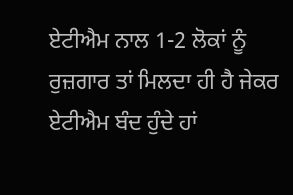ਏਟੀਐਮ ਨਾਲ 1-2 ਲੋਕਾਂ ਨੂੰ ਰੁਜ਼ਗਾਰ ਤਾਂ ਮਿਲਦਾ ਹੀ ਹੈ ਜੇਕਰ ਏਟੀਐਮ ਬੰਦ ਹੁੰਦੇ ਹਾਂ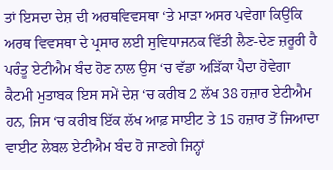ਤਾਂ ਇਸਦਾ ਦੇਸ਼ ਦੀ ਅਰਥਵਿਵਸਥਾ ‘ਤੇ ਮਾੜਾ ਅਸਰ ਪਵੇਗਾ ਕਿਉਂਕਿ ਅਰਥ ਵਿਵਸਥਾ ਦੇ ਪ੍ਰਸਾਰ ਲਈ ਸੁਵਿਧਾਜਨਕ ਵਿੱਤੀ ਲੈਣ-ਦੇਣ ਜ਼ਰੂਰੀ ਹੈ ਪਰੰਤੂ ਏਟੀਐਮ ਬੰਦ ਹੋਣ ਨਾਲ ਉਸ ‘ਚ ਵੱਡਾ ਅੜਿੱਕਾ ਪੈਦਾ ਹੋਵੇਗਾ
ਕੈਟਮੀ ਮੁਤਾਬਕ ਇਸ ਸਮੇਂ ਦੇਸ਼ ‘ਚ ਕਰੀਬ 2 ਲੱਖ 38 ਹਜ਼ਾਰ ਏਟੀਐਮ ਹਨ, ਜਿਸ ‘ਚ ਕਰੀਬ ਇੱਕ ਲੱਖ ਆਫ਼ ਸਾਈਟ ਤੇ 15 ਹਜ਼ਾਰ ਤੋਂ ਜਿਆਦਾ ਵਾਈਟ ਲੇਬਲ ਏਟੀਐਮ ਬੰਦ ਹੋ ਜਾਣਗੇ ਜਿਨ੍ਹਾਂ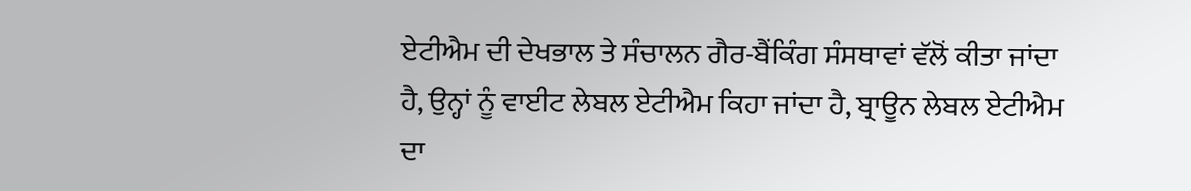ਏਟੀਐਮ ਦੀ ਦੇਖਭਾਲ ਤੇ ਸੰਚਾਲਨ ਗੈਰ-ਬੈਂਕਿੰਗ ਸੰਸਥਾਵਾਂ ਵੱਲੋਂ ਕੀਤਾ ਜਾਂਦਾ ਹੈ, ਉਨ੍ਹਾਂ ਨੂੰ ਵਾਈਟ ਲੇਬਲ ਏਟੀਐਮ ਕਿਹਾ ਜਾਂਦਾ ਹੈ, ਬ੍ਰਾਊਨ ਲੇਬਲ ਏਟੀਐਮ ਦਾ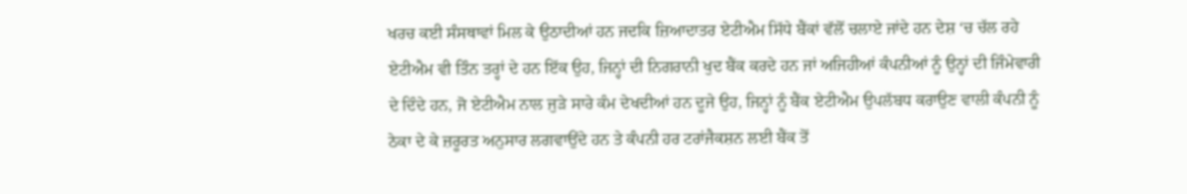ਖਰਚ ਕਈ ਸੰਸਥਾਵਾਂ ਮਿਲ ਕੇ ਉਠਾਦੀਆਂ ਹਨ ਜਦਕਿ ਜ਼ਿਆਦਾਤਰ ਏਟੀਐਮ ਸਿੱਧੇ ਬੈਂਕਾਂ ਵੱਲੋਂ ਚਲਾਏ ਜਾਂਦੇ ਹਨ ਦੇਸ਼ ‘ਚ ਚੱਲ ਰਹੇ ਏਟੀਐਮ ਵੀ ਤਿੰਨ ਤਰ੍ਹਾਂ ਦੇ ਹਨ ਇੱਕ ਉਹ, ਜਿਨ੍ਹਾਂ ਦੀ ਨਿਗਰਾਨੀ ਖੁਦ ਬੈਂਕ ਕਰਦੇ ਹਨ ਜਾਂ ਅਜਿਹੀਆਂ ਕੰਪਨੀਆਂ ਨੂੰ ਉਨ੍ਹਾਂ ਦੀ ਜਿੰਮੇਵਾਰੀ ਦੇ ਦਿੰਦੇ ਹਨ, ਜੋ ਏਟੀਐਮ ਨਾਲ ਜੁੜੇ ਸਾਰੇ ਕੰਮ ਦੇਖਦੀਆਂ ਹਨ ਦੂਜੇ ਉਹ, ਜਿਨ੍ਹਾਂ ਨੂੰ ਬੈਂਕ ਏਟੀਐਮ ਉਪਲੱਬਧ ਕਰਾਉਣ ਵਾਲੀ ਕੰਪਨੀ ਨੂੰ ਠੇਕਾ ਦੇ ਕੇ ਜ਼ਰੂਰਤ ਅਨੁਸਾਰ ਲਗਵਾਉਂਦੇ ਹਨ ਤੇ ਕੰਪਨੀ ਹਰ ਟਰਾਂਜੈਕਸ਼ਨ ਲਈ ਬੈਂਕ ਤੋਂ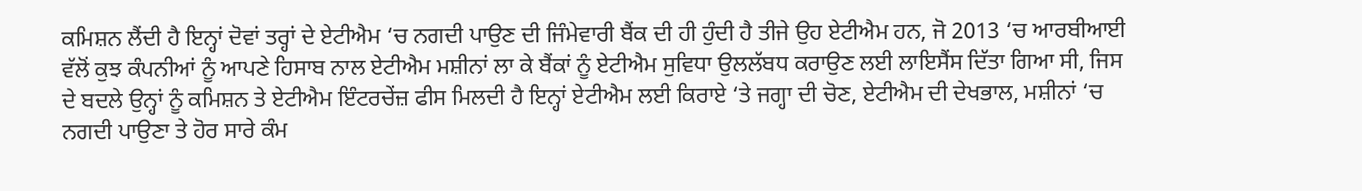ਕਮਿਸ਼ਨ ਲੈਂਦੀ ਹੈ ਇਨ੍ਹਾਂ ਦੋਵਾਂ ਤਰ੍ਹਾਂ ਦੇ ਏਟੀਐਮ ‘ਚ ਨਗਦੀ ਪਾਉਣ ਦੀ ਜਿੰਮੇਵਾਰੀ ਬੈਂਕ ਦੀ ਹੀ ਹੁੰਦੀ ਹੈ ਤੀਜੇ ਉਹ ਏਟੀਐਮ ਹਨ, ਜੋ 2013 ‘ਚ ਆਰਬੀਆਈ ਵੱਲੋਂ ਕੁਝ ਕੰਪਨੀਆਂ ਨੂੰ ਆਪਣੇ ਹਿਸਾਬ ਨਾਲ ਏਟੀਐਮ ਮਸ਼ੀਨਾਂ ਲਾ ਕੇ ਬੈਂਕਾਂ ਨੂੰ ਏਟੀਐਮ ਸੁਵਿਧਾ ਉਲਲੱਬਧ ਕਰਾਉਣ ਲਈ ਲਾਇਸੈਂਸ ਦਿੱਤਾ ਗਿਆ ਸੀ, ਜਿਸ ਦੇ ਬਦਲੇ ਉਨ੍ਹਾਂ ਨੂੰ ਕਮਿਸ਼ਨ ਤੇ ਏਟੀਐਮ ਇੰਟਰਚੇਂਜ਼ ਫੀਸ ਮਿਲਦੀ ਹੈ ਇਨ੍ਹਾਂ ਏਟੀਐਮ ਲਈ ਕਿਰਾਏ ‘ਤੇ ਜਗ੍ਹਾ ਦੀ ਚੋਣ, ਏਟੀਐਮ ਦੀ ਦੇਖਭਾਲ, ਮਸ਼ੀਨਾਂ ‘ਚ ਨਗਦੀ ਪਾਉਣਾ ਤੇ ਹੋਰ ਸਾਰੇ ਕੰਮ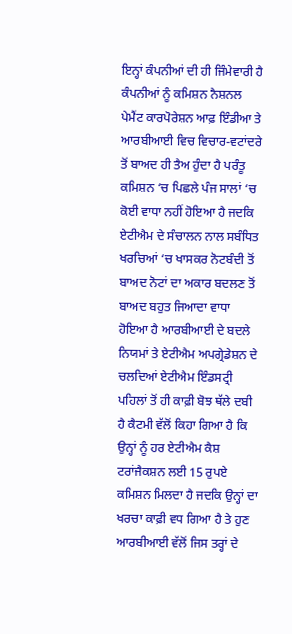ਇਨ੍ਹਾਂ ਕੰਪਨੀਆਂ ਦੀ ਹੀ ਜਿੰਮੇਵਾਰੀ ਹੈ ਕੰਪਨੀਆਂ ਨੂੰ ਕਮਿਸ਼ਨ ਨੈਸ਼ਨਲ ਪੇਮੈਂਟ ਕਾਰਪੋਰੇਸ਼ਨ ਆਫ਼ ਇੰਡੀਆ ਤੇ ਆਰਬੀਆਈ ਵਿਚ ਵਿਚਾਰ-ਵਟਾਂਦਰੇ ਤੋਂ ਬਾਅਦ ਹੀ ਤੈਅ ਹੁੰਦਾ ਹੈ ਪਰੰਤੂ ਕਮਿਸ਼ਨ ‘ਚ ਪਿਛਲੇ ਪੰਜ ਸਾਲਾਂ ‘ਚ ਕੋਈ ਵਾਧਾ ਨਹੀਂ ਹੋਇਆ ਹੈ ਜਦਕਿ ਏਟੀਐਮ ਦੇ ਸੰਚਾਲਨ ਨਾਲ ਸਬੰਧਿਤ ਖਰਚਿਆਂ ‘ਚ ਖਾਸਕਰ ਨੋਟਬੰਦੀ ਤੋਂ ਬਾਅਦ ਨੋਟਾਂ ਦਾ ਅਕਾਰ ਬਦਲਣ ਤੋਂ ਬਾਅਦ ਬਹੁਤ ਜਿਆਦਾ ਵਾਧਾ ਹੋਇਆ ਹੈ ਆਰਬੀਆਈ ਦੇ ਬਦਲੇ ਨਿਯਮਾਂ ਤੇ ਏਟੀਐਮ ਅਪਗ੍ਰੇਡੇਸ਼ਨ ਦੇ ਚਲਦਿਆਂ ਏਟੀਐਮ ਇੰਡਸਟ੍ਰੀ ਪਹਿਲਾਂ ਤੋਂ ਹੀ ਕਾਫ਼ੀ ਬੋਝ ਥੱਲੇ ਦਬੀ ਹੈ ਕੈਟਮੀ ਵੱਲੋਂ ਕਿਹਾ ਗਿਆ ਹੈ ਕਿ ਉਨ੍ਹਾਂ ਨੂੰ ਹਰ ਏਟੀਐਮ ਕੈਸ਼ ਟਰਾਂਜੈਕਸ਼ਨ ਲਈ 15 ਰੁਪਏ ਕਮਿਸ਼ਨ ਮਿਲਦਾ ਹੈ ਜਦਕਿ ਉਨ੍ਹਾਂ ਦਾ ਖਰਚਾ ਕਾਫ਼ੀ ਵਧ ਗਿਆ ਹੈ ਤੇ ਹੁਣ ਆਰਬੀਆਈ ਵੱਲੋਂ ਜਿਸ ਤਰ੍ਹਾਂ ਦੇ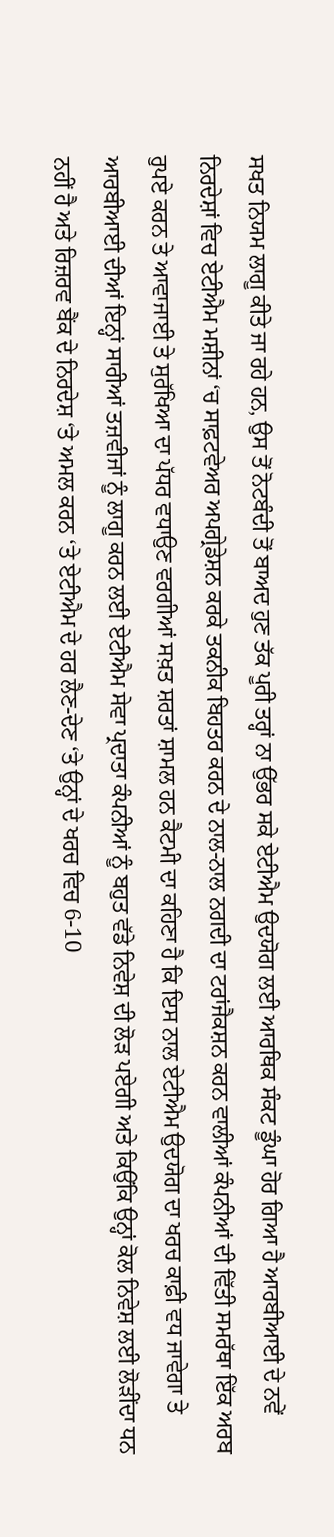ਸਖਤ ਨਿਯਮ ਲਾਗੂ ਕੀਤੇ ਜਾ ਰਹੇ ਹਨ, ਉਸ ਤੋਂ ਨੋਟਬੰਦੀ ਤੋਂ ਬਾਅਦ ਹੁਣ ਤੱਕ ਪੂਰੀ ਤਰ੍ਹਾਂ ਨਾ ਉੱਭਰ ਸਕੇ ਏਟੀਐਮ ਉਦਯੋਗ ਲਈ ਆਰਥਿਕ ਸੰਕਟ ਡੂੰਘਾ ਹੋਰ ਗਿਆ ਹੈ ਆਰਬੀਆਈ ਦੇ ਨਵੇਂ ਨਿਰਦੇਸ਼ਾਂ ਵਿਚ ਏਟੀਐਮ ਮਸ਼ੀਨਾਂ ‘ਚ ਸਾਫ਼ਟਵੇਅਰ ਅਪਗ੍ਰੇਡੇਸ਼ਨ ਕਰਕੇ ਤਕਨੀਕ ਬਿਹਤਰ ਕਰਨ ਦੇ ਨਾਲ-ਨਾਲ ਨਗਦੀ ਦਾ ਟਰਾਂਜੈਕਸ਼ਨ ਕਰਨ ਵਾਲੀਆਂ ਕੰਪਨੀਆਂ ਦੀ ਵਿੱਤੀ ਸਮਰੱਥਾ ਇੱਕ ਅਰਬ ਰੁਪਏ ਕਰਨ ਤੇ ਆਵਾਜਾਈ ਤੇ ਸੁਰੱਖਿਆ ਦਾ ਪੱਧਰ ਵਧਾਉਣ ਵਰਗੀਆਂ ਸਖ਼ਤ ਸ਼ਰਤਾਂ ਸ਼ਾਮਲ ਹਨ ਕੈਟਮੀ ਦਾ ਕਹਿਣਾ ਹੈ ਕਿ ਇਸ ਨਾਲ ਏਟੀਐਮ ਉਦਯੋਗ ਦਾ ਖਰਚ ਕਾਫ਼ੀ ਵਧ ਜਾਵੇਗਾ ਤੇ ਆਰਬੀਆਈ ਦੀਆਂ ਇਨ੍ਹਾਂ ਸਾਰੀਆਂ ਤਜ਼ਵੀਜਾਂ ਨੂੰ ਲਾਗੂ ਕਰਨ ਲਈ ਏਟੀਐਮ ਸੇਵਾ ਪ੍ਰਦਾਤਾ ਕੰਪਨੀਆਂ ਨੂੰ ਬਹੁਤ ਵੱਡੇ ਨਿਵੇਸ਼ ਦੀ ਲੋੜ ਪਏਗੀ ਅਤੇ ਕਿਉਂਕਿ ਉਨ੍ਹਾਂ ਕੋਲ ਨਿਵੇਸ਼ ਲਈ ਲੋੜੀਂਦਾ ਧਨ ਨਹੀਂ ਹੈ ਅਤੇ ਰਿਜ਼ਰਵ ਬੈਂਕ ਦੇ ਨਿਰਦੇਸ਼ ‘ਤੇ ਅਮਲ ਕਰਨ ‘ਤੇ ਏਟੀਐਮ ਦੇ ਹਰ ਲੈਣ-ਦੇਣ ‘ਤੇ ਉਨ੍ਹਾਂ ਦੇ ਖਰਚ ਵਿਚ 6-10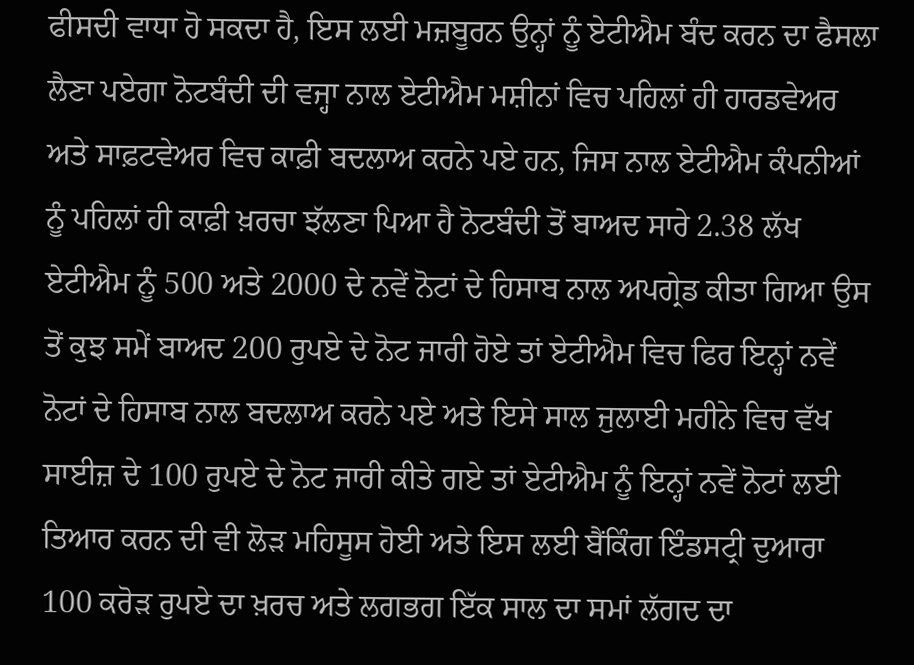ਫੀਸਦੀ ਵਾਧਾ ਹੋ ਸਕਦਾ ਹੈ, ਇਸ ਲਈ ਮਜ਼ਬੂਰਨ ਉਨ੍ਹਾਂ ਨੂੰ ਏਟੀਐਮ ਬੰਦ ਕਰਨ ਦਾ ਫੈਸਲਾ ਲੈਣਾ ਪਏਗਾ ਨੋਟਬੰਦੀ ਦੀ ਵਜ੍ਹਾ ਨਾਲ ਏਟੀਐਮ ਮਸ਼ੀਨਾਂ ਵਿਚ ਪਹਿਲਾਂ ਹੀ ਹਾਰਡਵੇਅਰ ਅਤੇ ਸਾਫ਼ਟਵੇਅਰ ਵਿਚ ਕਾਫ਼ੀ ਬਦਲਾਅ ਕਰਨੇ ਪਏ ਹਨ, ਜਿਸ ਨਾਲ ਏਟੀਐਮ ਕੰਪਨੀਆਂ ਨੂੰ ਪਹਿਲਾਂ ਹੀ ਕਾਫ਼ੀ ਖ਼ਰਚਾ ਝੱਲਣਾ ਪਿਆ ਹੈ ਨੋਟਬੰਦੀ ਤੋਂ ਬਾਅਦ ਸਾਰੇ 2.38 ਲੱਖ ਏਟੀਐਮ ਨੂੰ 500 ਅਤੇ 2000 ਦੇ ਨਵੇਂ ਨੋਟਾਂ ਦੇ ਹਿਸਾਬ ਨਾਲ ਅਪਗ੍ਰੇਡ ਕੀਤਾ ਗਿਆ ਉਸ ਤੋਂ ਕੁਝ ਸਮੇਂ ਬਾਅਦ 200 ਰੁਪਏ ਦੇ ਨੋਟ ਜਾਰੀ ਹੋਏ ਤਾਂ ਏਟੀਐਮ ਵਿਚ ਫਿਰ ਇਨ੍ਹਾਂ ਨਵੇਂ ਨੋਟਾਂ ਦੇ ਹਿਸਾਬ ਨਾਲ ਬਦਲਾਅ ਕਰਨੇ ਪਏ ਅਤੇ ਇਸੇ ਸਾਲ ਜੁਲਾਈ ਮਹੀਨੇ ਵਿਚ ਵੱਖ ਸਾਈਜ਼ ਦੇ 100 ਰੁਪਏ ਦੇ ਨੋਟ ਜਾਰੀ ਕੀਤੇ ਗਏ ਤਾਂ ਏਟੀਐਮ ਨੂੰ ਇਨ੍ਹਾਂ ਨਵੇਂ ਨੋਟਾਂ ਲਈ ਤਿਆਰ ਕਰਨ ਦੀ ਵੀ ਲੋੜ ਮਹਿਸੂਸ ਹੋਈ ਅਤੇ ਇਸ ਲਈ ਬੈਂਕਿੰਗ ਇੰਡਸਟ੍ਰੀ ਦੁਆਰਾ 100 ਕਰੋੜ ਰੁਪਏ ਦਾ ਖ਼ਰਚ ਅਤੇ ਲਗਭਗ ਇੱਕ ਸਾਲ ਦਾ ਸਮਾਂ ਲੱਗਦ ਦਾ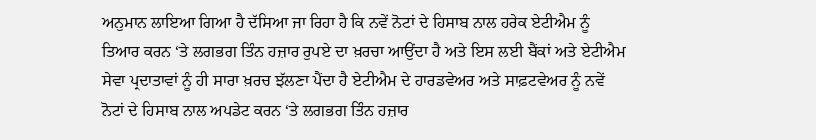ਅਨੁਮਾਨ ਲਾਇਆ ਗਿਆ ਹੈ ਦੱਸਿਆ ਜਾ ਰਿਹਾ ਹੈ ਕਿ ਨਵੇਂ ਨੋਟਾਂ ਦੇ ਹਿਸਾਬ ਨਾਲ ਹਰੇਕ ਏਟੀਐਮ ਨੂੰ ਤਿਆਰ ਕਰਨ ‘ਤੇ ਲਗਭਗ ਤਿੰਨ ਹਜ਼ਾਰ ਰੁਪਏ ਦਾ ਖ਼ਰਚਾ ਆਉਂਦਾ ਹੈ ਅਤੇ ਇਸ ਲਈ ਬੈਂਕਾਂ ਅਤੇ ਏਟੀਐਮ ਸੇਵਾ ਪ੍ਰਦਾਤਾਵਾਂ ਨੂੰ ਹੀ ਸਾਰਾ ਖ਼ਰਚ ਝੱਲਣਾ ਪੈਂਦਾ ਹੈ ਏਟੀਐਮ ਦੇ ਹਾਰਡਵੇਅਰ ਅਤੇ ਸਾਫ਼ਟਵੇਅਰ ਨੂੰ ਨਵੇਂ ਨੋਟਾਂ ਦੇ ਹਿਸਾਬ ਨਾਲ ਅਪਡੇਟ ਕਰਨ ‘ਤੇ ਲਗਭਗ ਤਿੰਨ ਹਜ਼ਾਰ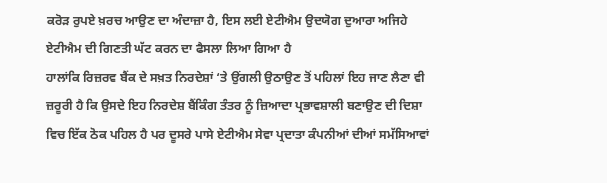ਕਰੋੜ ਰੁਪਏ ਖ਼ਰਚ ਆਉਣ ਦਾ ਅੰਦਾਜ਼ਾ ਹੈ, ਇਸ ਲਈ ਏਟੀਐਮ ਉਦਯੋਗ ਦੁਆਰਾ ਅਜਿਹੇ ਏਟੀਐਮ ਦੀ ਗਿਣਤੀ ਘੱਟ ਕਰਨ ਦਾ ਫੈਸਲਾ ਲਿਆ ਗਿਆ ਹੈ
ਹਾਲਾਂਕਿ ਰਿਜ਼ਰਵ ਬੈਂਕ ਦੇ ਸਖ਼ਤ ਨਿਰਦੇਸ਼ਾਂ ‘ਤੇ ਉਂਗਲੀ ਉਠਾਉਣ ਤੋਂ ਪਹਿਲਾਂ ਇਹ ਜਾਣ ਲੈਣਾ ਵੀ ਜ਼ਰੂਰੀ ਹੈ ਕਿ ਉਸਦੇ ਇਹ ਨਿਰਦੇਸ਼ ਬੈਂਕਿੰਗ ਤੰਤਰ ਨੂੰ ਜ਼ਿਆਦਾ ਪ੍ਰਭਾਵਸ਼ਾਲੀ ਬਣਾਉਣ ਦੀ ਦਿਸ਼ਾ ਵਿਚ ਇੱਕ ਠੋਕ ਪਹਿਲ ਹੈ ਪਰ ਦੂਸਰੇ ਪਾਸੇ ਏਟੀਐਮ ਸੇਵਾ ਪ੍ਰਦਾਤਾ ਕੰਪਨੀਆਂ ਦੀਆਂ ਸਮੱਸਿਆਵਾਂ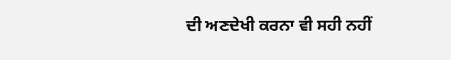ਦੀ ਅਣਦੇਖੀ ਕਰਨਾ ਵੀ ਸਹੀ ਨਹੀਂ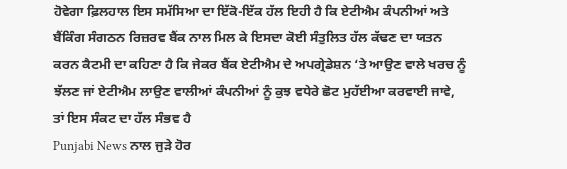ਹੋਵੇਗਾ ਫ਼ਿਲਹਾਲ ਇਸ ਸਮੱਸਿਆ ਦਾ ਇੱਕੋ-ਇੱਕ ਹੱਲ ਇਹੀ ਹੈ ਕਿ ਏਟੀਐਮ ਕੰਪਨੀਆਂ ਅਤੇ ਬੈਂਕਿੰਗ ਸੰਗਠਨ ਰਿਜ਼ਰਵ ਬੈਂਕ ਨਾਲ ਮਿਲ ਕੇ ਇਸਦਾ ਕੋਈ ਸੰਤੁਲਿਤ ਹੱਲ ਕੱਢਣ ਦਾ ਯਤਨ ਕਰਨ ਕੈਟਮੀ ਦਾ ਕਹਿਣਾ ਹੈ ਕਿ ਜੇਕਰ ਬੈਂਕ ਏਟੀਐਮ ਦੇ ਅਪਗ੍ਰੇਡੇਸ਼ਨ ‘ਤੇ ਆਉਣ ਵਾਲੇ ਖਰਚ ਨੂੰ ਝੱਲਣ ਜਾਂ ਏਟੀਐਮ ਲਾਉਣ ਵਾਲੀਆਂ ਕੰਪਨੀਆਂ ਨੂੰ ਕੁਝ ਵਧੇਰੇ ਛੋਟ ਮੁਹੱਈਆ ਕਰਵਾਈ ਜਾਵੇ, ਤਾਂ ਇਸ ਸੰਕਟ ਦਾ ਹੱਲ ਸੰਭਵ ਹੈ
Punjabi News ਨਾਲ ਜੁੜੇ ਹੋਰ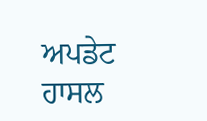ਅਪਡੇਟ ਹਾਸਲ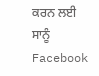ਕਰਨ ਲਈ ਸਾਨੂੰ Facebook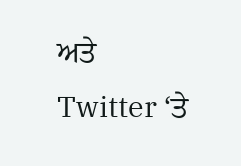ਅਤੇ Twitter ‘ਤੇ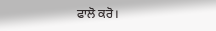ਫਾਲੋ ਕਰੋ।